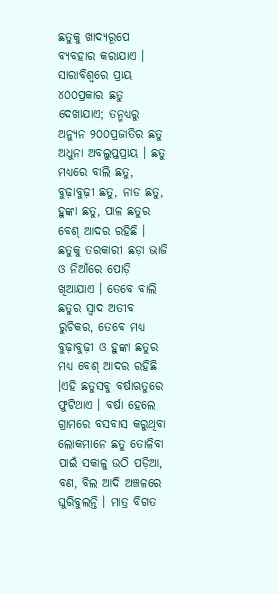ଛତୁକୁ ଖାଦ୍ୟରୂପେ ବ୍ୟବହାର କରାଯାଏ । ସାରାବିଶ୍ୱରେ ପ୍ରାୟ ୪୦୦ପ୍ରକାର ଛତୁ ଦେଖାଯାଏ; ତନ୍ମଧ୍ୟରୁ ଅନ୍ୟୁନ ୨୦୦ପ୍ରଜାତିର ଛତୁ ଅଧୁନା ଅବଲୁପ୍ତପ୍ରାୟ । ଛତୁ ମଧ୍ୟରେ ବାଲି ଛତୁ, ବୁଢ଼ାବୁଢ଼ୀ ଛତୁ, ନାଡ ଛତୁ, ହୁଙ୍କା ଛତୁ, ପାଳ ଛତୁର ବେଶ୍ ଆଦର ରହିଛି । ଛତୁକୁ ତରକାରୀ ଛଡ଼ା ଭାଜି ଓ ନିଆଁରେ ପୋଡ଼ି ଖିଆଯାଏ । ତେବେ ବାଲି ଛତୁର ସ୍ୱାଦ ଅତୀବ ରୁଚିକର, ତେବେ ମଧ୍ୟ ବୁଢ଼ାବୁଢ଼ୀ ଓ ହୁଙ୍କା ଛତୁର ମଧ୍ୟ ବେଶ୍ ଆଦର ରହିଛି ।ଏହି ଛତୁସବୁ ବର୍ଷାଋତୁରେ ଫୁଟିଥାଏ । ବର୍ଷା ହେଲେ ଗ୍ରାମରେ ବସବାସ କରୁଥିବା ଲୋକମାନେ ଛତୁ ତୋଳିବା ପାଇଁ ସକାଳୁ ଉଠି ପଡ଼ିଆ, ବଣ, ବିଲ ଆଦି ଅଞ୍ଚଳରେ ଘୁରିବୁଲନ୍ତି । ମାତ୍ର ବିଗତ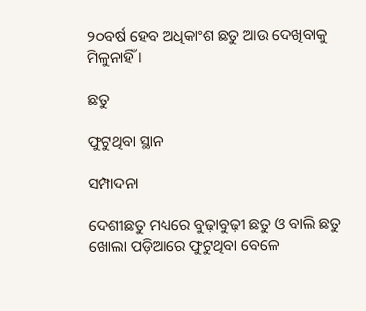୨୦ବର୍ଷ ହେବ ଅଧିକାଂଶ ଛତୁ ଆଉ ଦେଖିବାକୁ ମିଳୁନାହିଁ ।

ଛତୁ

ଫୁଟୁଥିବା ସ୍ଥାନ

ସମ୍ପାଦନା

ଦେଶୀଛତୁ ମଧ୍ୟରେ ବୁଢ଼ାବୁଢ଼ୀ ଛତୁ ଓ ବାଲି ଛତୁ ଖୋଲା ପଡ଼ିଆରେ ଫୁଟୁଥିବା ବେଳେ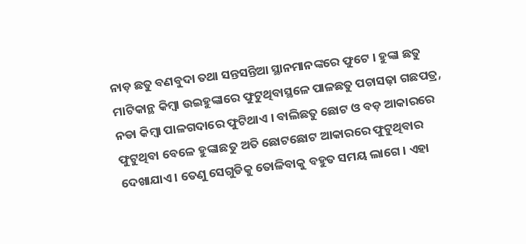ନାଡ଼ ଛତୁ ବଣବୁଦା ତଥା ସନ୍ତସନ୍ତିଆ ସ୍ଥାନମାନଙ୍କରେ ଫୁଟେ । ହୁଙ୍କା ଛତୁ ମାଟିକାନ୍ଥ କିମ୍ବା ଉଇହୁଙ୍କାରେ ଫୁଟୁଥିବାସ୍ଥଳେ ପାଳଛତୁ ପଚାସଢ଼ା ଗଛପତ୍ର, ନଡା କିମ୍ବା ପାଳଗଦାରେ ଫୁଟିଥାଏ । ବାଲିଛତୁ ଛୋଟ ଓ ବଡ଼ ଆକାରରେ ଫୁଟୁଥିବା ବେଳେ ହୁଙ୍କାଛତୁ ଅତି ଛୋଟଛୋଟ ଆକାରରେ ଫୁଟୁଥିବାର ଦେଖାଯାଏ । ତେଣୁ ସେଗୁଡିକୁ ତୋଳିବାକୁ ବହୁତ ସମୟ ଲାଗେ । ଏହା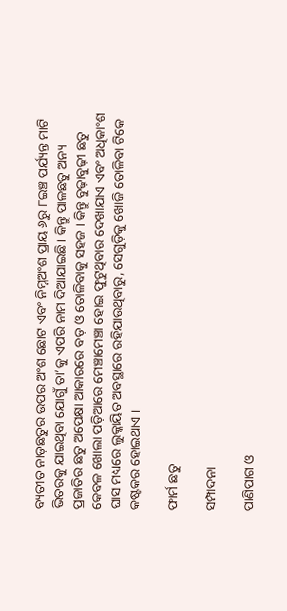ବ୍ୟତୀତ ନାଡ଼ଛତୁର ଉପର ଅଂଶ ଛୋଟ ଏବଂ ନିମ୍ନଅଂଶ ପ୍ରାୟ ୬ରୁ ୮ଇଞ୍ଚ ପର୍ଯ୍ୟନ୍ତ ମାଟି ଭିତରକୁ ଯାଇଥିବା ଯୋଗୁଁ ତା’କୁ ଏପରି ନାମ ଦିଆଯାଇଛି। କିନ୍ତୁ ପାଳଛତୁ ଅନ୍ୟ ପ୍ରଜାତିର ଛତୁ ଅପେକ୍ଷା ଆକାରରେ ବଡ଼ ଓ ତୋଳିବାକୁ ସହଜ । କିନ୍ତୁ ବୁଢ଼ାବୁଢ଼ୀ ଛତୁ କେବଳ ଖୋଲା ପଡ଼ିଆରେ ମେଞ୍ଚାମେଞ୍ଚା ହୋଇ ଫୁଟୁଥିବାର ଦେଖାଯାଏ ଏବଂ ଅଧିକାଂଶ ଘାସ ମଧ୍ୟରେ ଲୁକ୍କାୟିତ ଅବସ୍ଥାରେ ରହିଯାଉଥିବାରୁ, ସେଗୁଡ଼ିକୁ ଖୋଜି ତୋଳିବା ଟିକେ କଷ୍ଟକର ହୋଇଥାଏ ।

ଫାର୍ମ ଛତୁ

ସମ୍ପାଦନା

ପାଣିପାଗ ଓ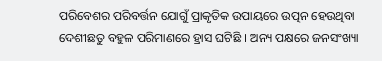ପରିବେଶର ପରିବର୍ତ୍ତନ ଯୋଗୁଁ ପ୍ରାକୃତିକ ଉପାୟରେ ଉତ୍ପନ ହେଉଥିବା ଦେଶୀଛତୁ ବହୁଳ ପରିମାଣରେ ହ୍ରାସ ଘଟିଛି । ଅନ୍ୟ ପକ୍ଷରେ ଜନସଂଖ୍ୟା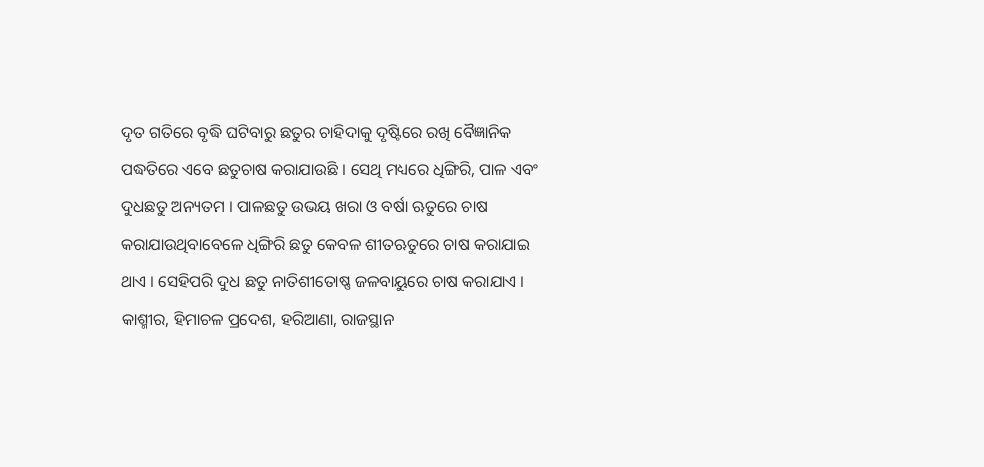ଦୃତ ଗତିରେ ବୃଦ୍ଧି ଘଟିବାରୁ ଛତୁର ଚାହିଦାକୁ ଦୃଷ୍ଟିରେ ରଖି ବୈଜ୍ଞାନିକ ପଦ୍ଧତିରେ ଏବେ ଛତୁଚାଷ କରାଯାଉଛି । ସେଥି ମଧ୍ୟରେ ଧିଙ୍ଗିରି, ପାଳ ଏବଂ ଦୁଧଛତୁ ଅନ୍ୟତମ । ପାଳଛତୁ ଉଭୟ ଖରା ଓ ବର୍ଷା ଋତୁରେ ଚାଷ କରାଯାଉଥିବାବେଳେ ଧିଙ୍ଗିରି ଛତୁ କେବଳ ଶୀତଋତୁରେ ଚାଷ କରାଯାଇ ଥାଏ । ସେହିପରି ଦୁଧ ଛତୁ ନାତିଶୀତୋଷ୍ଣ ଜଳବାୟୁରେ ଚାଷ କରାଯାଏ । କାଶ୍ମୀର, ହିମାଚଳ ପ୍ରଦେଶ, ହରିଆଣା, ରାଜସ୍ଥାନ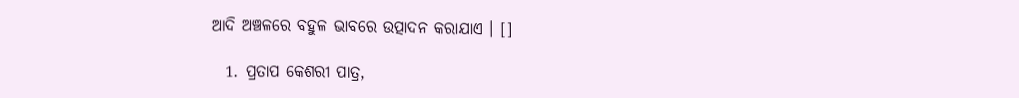ଆଦି ଅଞ୍ଚଳରେ ବହୁଳ ଭାବରେ ଉତ୍ପାଦନ କରାଯାଏ । []

  1. ପ୍ରତାପ କେଶରୀ ପାତ୍ର,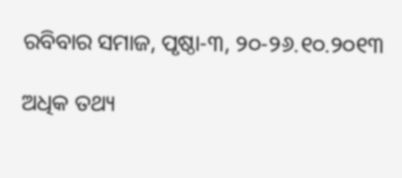ରବିବାର ସମାଜ, ପୃଷ୍ଠା-୩, ୨୦-୨୬.୧୦.୨୦୧୩

ଅଧିକ ତଥ୍ୟ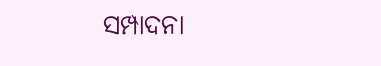ସମ୍ପାଦନା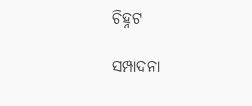ଚିହ୍ନଟ

ସମ୍ପାଦନା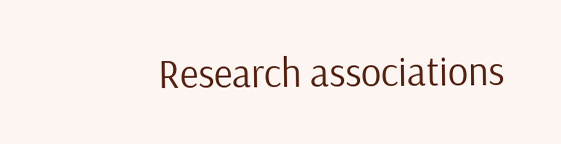Research associations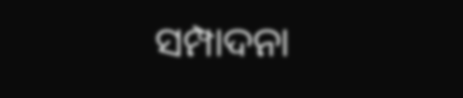ସମ୍ପାଦନା